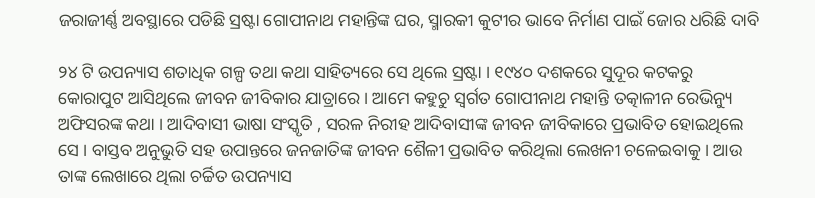ଜରାଜୀର୍ଣ୍ଣ ଅବସ୍ଥାରେ ପଡିଛି ସ୍ରଷ୍ଟା ଗୋପୀନାଥ ମହାନ୍ତିଙ୍କ ଘର, ସ୍ମାରକୀ କୁଟୀର ଭାବେ ନିର୍ମାଣ ପାଇଁ ଜୋର ଧରିଛି ଦାବି

୨୪ ଟି ଉପନ୍ୟାସ ଶତାଧିକ ଗଳ୍ପ ତଥା କଥା ସାହିତ୍ୟରେ ସେ ଥିଲେ ସ୍ରଷ୍ଟା । ୧୯୪୦ ଦଶକରେ ସୁଦୂର କଟକରୁ କୋରାପୁଟ ଆସିଥିଲେ ଜୀବନ ଜୀବିକାର ଯାତ୍ରାରେ । ଆମେ କହୁଚୁ ସ୍ବର୍ଗତ ଗୋପୀନାଥ ମହାନ୍ତି ତତ୍କାଳୀନ ରେଭିନ୍ୟୁ ଅଫିସରଙ୍କ କଥା । ଆଦିବାସୀ ଭାଷା ସଂସ୍କୃତି , ସରଳ ନିରୀହ ଆଦିବାସୀଙ୍କ ଜୀବନ ଜୀବିକାରେ ପ୍ରଭାବିତ ହୋଇଥିଲେ  ସେ । ବାସ୍ତବ ଅନୁଭୁତି ସହ ଉପାନ୍ତରେ ଜନଜାତିଙ୍କ ଜୀବନ ଶୈଳୀ ପ୍ରଭାବିତ କରିଥିଲା ଲେଖନୀ ଚଳେଇବାକୁ । ଆଉ ତାଙ୍କ ଲେଖାରେ ଥିଲା ଚର୍ଚ୍ଚିତ ଉପନ୍ୟାସ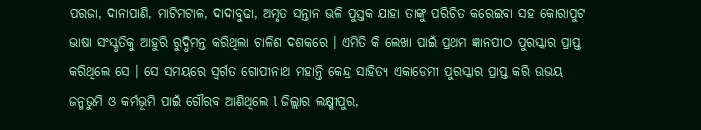ପରଜା, ଦାନାପାଣି, ମାଟିମଟାଳ, ଦାଦାବୁଢା, ଅମୃତ ସନ୍ତାନ ଭଳି ପୁସ୍ତକ ଯାହା ତାଙ୍କୁ ପରିଚିତ କରେଇବା ସହ କୋରାପୁଟ ଭାଷା ସଂସ୍କୃତିକୁ ଆହୁରି ରୁଦ୍ଧିମନ୍ତ କରିଥିଲା ଚାଳିଶ ଦଶକରେ । ଏମିତି କି ଲେଖା ପାଇଁ ପ୍ରଥମ ଜ୍ଞାନପୀଠ ପୁରସ୍କାର ପ୍ରାପ୍ତ କରିଥିଲେ ସେ । ସେ ସମୟରେ ସ୍ୱର୍ଗତ ଗୋପୀନାଥ ମହାନ୍ତି କେନ୍ଦ୍ର ସାହିତ୍ୟ ଏକାଡେମୀ ପୁରସ୍କାର ପ୍ରାପ୍ତ କରି ଉଭୟ ଜନ୍ମଭୁମି ଓ କର୍ମଭୂମି ପାଇଁ ଗୌରବ ଆଣିଥିଲେ l ଜିଲ୍ଲାର ଲକ୍ଷ୍ମୀପୁର,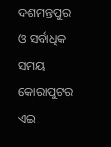ଦଶମନ୍ତପୁର ଓ ସର୍ବାଧିକ ସମୟ କୋରାପୁଟର ଏଇ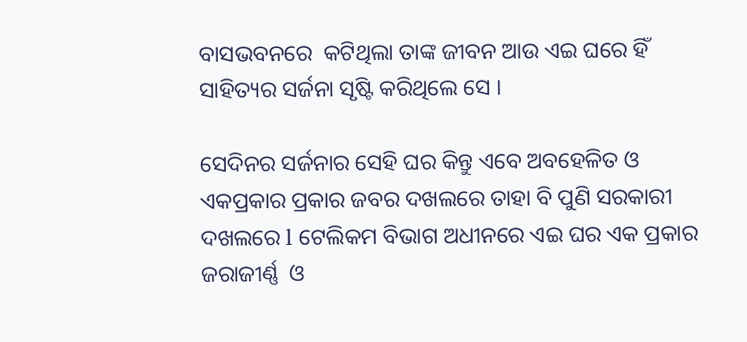ବାସଭବନରେ  କଟିଥିଲା ତାଙ୍କ ଜୀବନ ଆଉ ଏଇ ଘରେ ହିଁ ସାହିତ୍ୟର ସର୍ଜନା ସୃଷ୍ଟି କରିଥିଲେ ସେ ।

ସେଦିନର ସର୍ଜନାର ସେହି ଘର କିନ୍ତୁ ଏବେ ଅବହେଳିତ ଓ ଏକପ୍ରକାର ପ୍ରକାର ଜବର ଦଖଲରେ ତାହା ବି ପୁଣି ସରକାରୀ ଦଖଲରେ l ଟେଲିକମ ବିଭାଗ ଅଧୀନରେ ଏଇ ଘର ଏକ ପ୍ରକାର ଜରାଜୀର୍ଣ୍ଣ  ଓ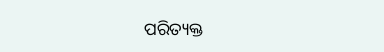ପରିତ୍ୟକ୍ତ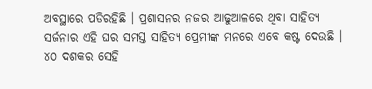ଅବସ୍ଥାରେ ପଡିରହିଛି । ପ୍ରଶାସନର ନଜର ଆଢୁଆଳରେ ଥିବା ସାହିତ୍ୟ ସର୍ଜନାର ଏହି ଘର ସମସ୍ତ ସାହିତ୍ୟ ପ୍ରେମୀଙ୍କ ମନରେ ଏବେ କଷ୍ଟ ଦେଉଛି । ୪୦ ଦଶକର ସେହି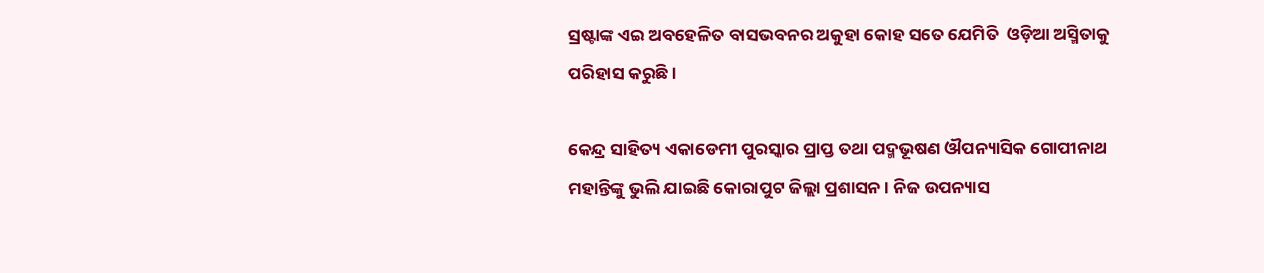ସ୍ରଷ୍ଟାଙ୍କ ଏଇ ଅବହେଳିତ ବାସଭବନର ଅକୁହା କୋହ ସତେ ଯେମିତି  ଓଡ଼ିଆ ଅସ୍ମିତାକୁ ପରିହାସ କରୁଛି ।

କେନ୍ଦ୍ର ସାହିତ୍ୟ ଏକାଡେମୀ ପୁରସ୍କାର ପ୍ରାପ୍ତ ତଥା ପଦ୍ମଭୂଷଣ ଔପନ୍ୟାସିକ ଗୋପୀନାଥ ମହାନ୍ତିଙ୍କୁ ଭୁଲି ଯାଇଛି କୋରାପୁଟ ଜିଲ୍ଲା ପ୍ରଶାସନ । ନିଜ ଉପନ୍ୟାସ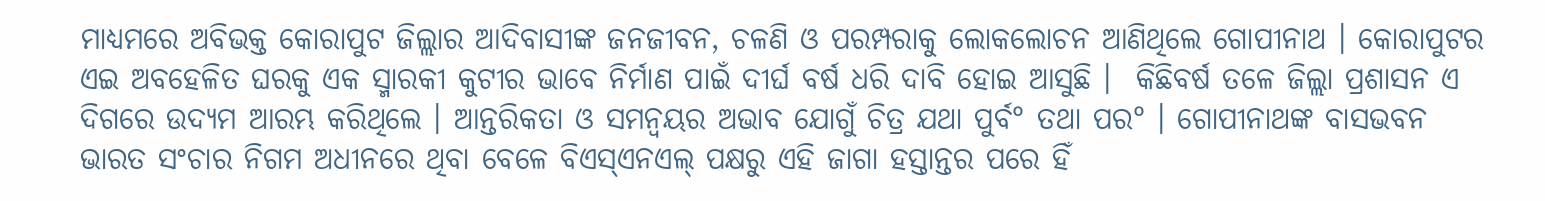ମାଧ୍ୟମରେ ଅବିଭକ୍ତ କୋରାପୁଟ ଜିଲ୍ଲାର ଆଦିବାସୀଙ୍କ ଜନଜୀବନ, ଚଳଣି ଓ ପରମ୍ପରାକୁ ଲୋକଲୋଚନ ଆଣିଥିଲେ ଗୋପୀନାଥ । କୋରାପୁଟର ଏଇ ଅବହେଳିତ ଘରକୁ ଏକ ସ୍ମାରକୀ କୁଟୀର ଭାବେ ନିର୍ମାଣ ପାଇଁ ଦୀର୍ଘ ବର୍ଷ ଧରି ଦାବି ହୋଇ ଆସୁଛି ।  କିଛିବର୍ଷ ତଳେ ଜିଲ୍ଲା ପ୍ରଶାସନ ଏ ଦିଗରେ ଉଦ୍ୟମ ଆରମ୍ଭ କରିଥିଲେ । ଆନ୍ତରିକତା ଓ ସମନ୍ବୟର ଅଭାବ ଯୋଗୁଁ ଚିତ୍ର ଯଥା ପୁର୍ବ° ତଥା ପର° । ଗୋପୀନାଥଙ୍କ ବାସଭବନ ଭାରତ ସଂଚାର ନିଗମ ଅଧୀନରେ ଥିବା ବେଳେ ବିଏସ୍ଏନଏଲ୍ ପକ୍ଷରୁ ଏହି ଜାଗା ହସ୍ତାନ୍ତର ପରେ ହିଁ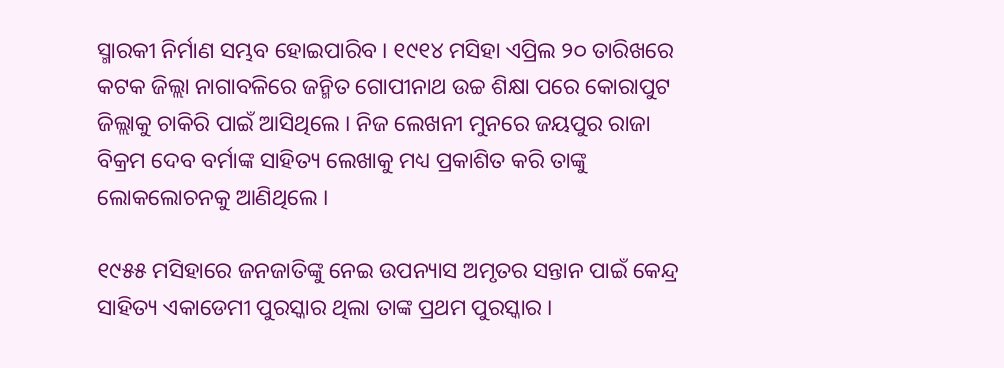ସ୍ମାରକୀ ନିର୍ମାଣ ସମ୍ଭବ ହୋଇପାରିବ । ୧୯୧୪ ମସିହା ଏପ୍ରିଲ ୨୦ ତାରିଖରେ କଟକ ଜିଲ୍ଲା ନାଗାବଳିରେ ଜନ୍ମିତ ଗୋପୀନାଥ ଉଚ୍ଚ ଶିକ୍ଷା ପରେ କୋରାପୁଟ ଜିଲ୍ଲାକୁ ଚାକିରି ପାଇଁ ଆସିଥିଲେ । ନିଜ ଲେଖନୀ ମୁନରେ ଜୟପୁର ରାଜା ବିକ୍ରମ ଦେବ ବର୍ମାଙ୍କ ସାହିତ୍ୟ ଲେଖାକୁ ମଧ୍ୟ ପ୍ରକାଶିତ କରି ତାଙ୍କୁ ଲୋକଲୋଚନକୁ ଆଣିଥିଲେ ।

୧୯୫୫ ମସିହାରେ ଜନଜାତିଙ୍କୁ ନେଇ ଉପନ୍ୟାସ ଅମୃତର ସନ୍ତାନ ପାଇଁ କେନ୍ଦ୍ର ସାହିତ୍ୟ ଏକାଡେମୀ ପୁରସ୍କାର ଥିଲା ତାଙ୍କ ପ୍ରଥମ ପୁରସ୍କାର ।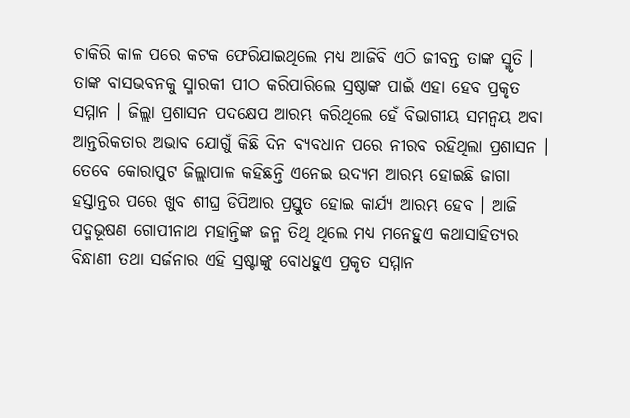ଚାକିରି କାଳ ପରେ କଟକ ଫେରିଯାଇଥିଲେ ମଧ୍ୟ ଆଜିବି ଏଠି ଜୀବନ୍ତ ତାଙ୍କ ସ୍ମୃତି । ତାଙ୍କ ବାସଭବନକୁ ସ୍ମାରକୀ ପୀଠ କରିପାରିଲେ ସ୍ରଷ୍ଠାଙ୍କ ପାଇଁ ଏହା ହେବ ପ୍ରକୃତ ସମ୍ମାନ । ଜିଲ୍ଲା ପ୍ରଶାସନ ପଦକ୍ଷେପ ଆରମ୍ଭ କରିଥିଲେ ହେଁ ବିଭାଗୀୟ ସମନ୍ବୟ ଅବା ଆନ୍ତରିକତାର ଅଭାବ ଯୋଗୁଁ କିଛି ଦିନ ବ୍ୟବଧାନ ପରେ ନୀରବ ରହିଥିଲା ପ୍ରଶାସନ । ତେବେ କୋରାପୁଟ ଜିଲ୍ଲାପାଳ କହିଛନ୍ତି ଏନେଇ ଉଦ୍ୟମ ଆରମ୍ଭ ହୋଇଛି ଜାଗା ହସ୍ତାନ୍ତର ପରେ ଖୁବ ଶୀଘ୍ର ଡିପିଆର ପ୍ରସ୍ତୁତ ହୋଇ କାର୍ଯ୍ୟ ଆରମ୍ଭ ହେବ । ଆଜି ପଦ୍ମଭୂଷଣ ଗୋପୀନାଥ ମହାନ୍ତିଙ୍କ ଜନ୍ମ ତିଥି ଥିଲେ ମଧ୍ୟ ମନେହୁଏ କଥାସାହିତ୍ୟର ବିନ୍ଧାଣୀ ତଥା ସର୍ଜନାର ଏହି ସ୍ରଷ୍ଟାଙ୍କୁ ବୋଧହୁଏ ପ୍ରକୃତ ସମ୍ମାନ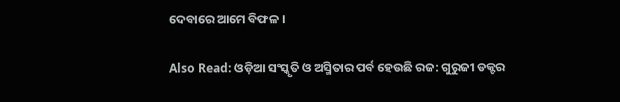ଦେବାରେ ଆମେ ବିଫଳ ।

Also Read: ଓଡ଼ିଆ ସଂସ୍କୃତି ଓ ଅସ୍ମିତାର ପର୍ବ ହେଉଛି ରଜ: ଗୁରୁଜୀ ଡକ୍ଟର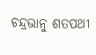ଚନ୍ଦ୍ରଭାନୁ ଶତପଥୀ